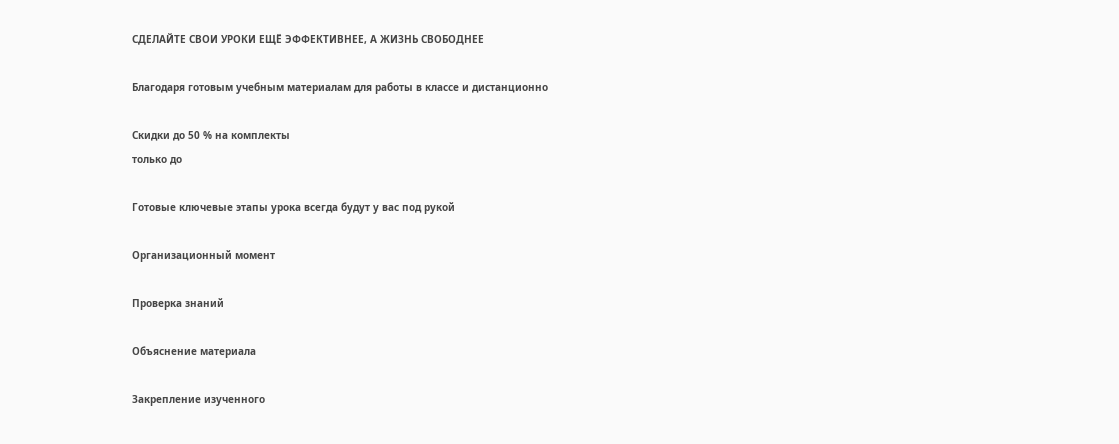СДЕЛАЙТЕ СВОИ УРОКИ ЕЩЁ ЭФФЕКТИВНЕЕ, А ЖИЗНЬ СВОБОДНЕЕ

Благодаря готовым учебным материалам для работы в классе и дистанционно

Скидки до 50 % на комплекты
только до

Готовые ключевые этапы урока всегда будут у вас под рукой

Организационный момент

Проверка знаний

Объяснение материала

Закрепление изученного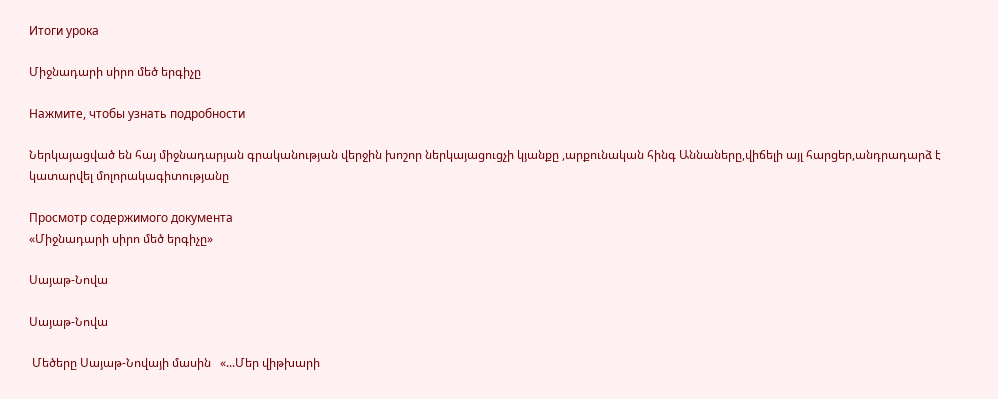Итоги урока

Միջնադարի սիրո մեծ երգիչը

Нажмите, чтобы узнать подробности

Ներկայացված են հայ միջնադարյան գրականության վերջին խոշոր ներկայացուցչի կյանքը ,արքունական հինգ Աննաները,վիճելի այլ հարցեր,անդրադարձ է կատարվել մոլորակագիտությանը

Просмотр содержимого документа
«Միջնադարի սիրո մեծ երգիչը»

Սայաթ-Նովա

Սայաթ-Նովա

 Մեծերը Սայաթ-Նովայի մասին   «...Մեր վիթխարի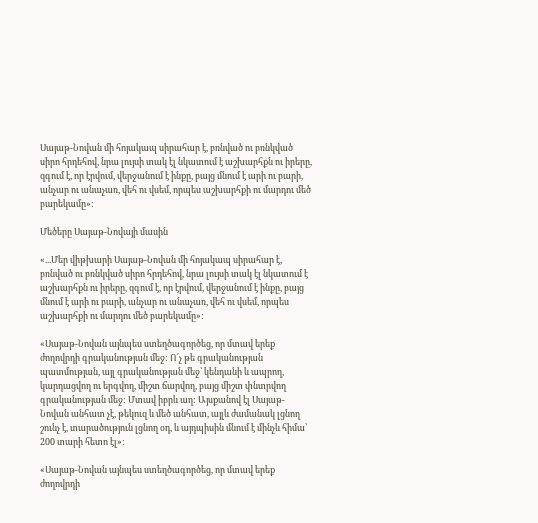Սայաթ-Նովան մի հոյակապ սիրահար է, բռնված ու բռնկված սիրո հրդեհով, նրա լույսի տակ էլ նկատում է աշխարհքն ու իրերը, զգում է, որ էրվում, վերջանում է ինքը, բայց մնում է արի ու բարի, անչար ու անաչառ, վեհ ու վսեմ, որպես աշխարհքի ու մարդու մեծ բարեկամը»:

Մեծերը Սայաթ-Նովայի մասին

«...Մեր վիթխարի Սայաթ-Նովան մի հոյակապ սիրահար է, բռնված ու բռնկված սիրո հրդեհով, նրա լույսի տակ էլ նկատում է աշխարհքն ու իրերը, զգում է, որ էրվում, վերջանում է ինքը, բայց մնում է արի ու բարի, անչար ու անաչառ, վեհ ու վսեմ, որպես աշխարհքի ու մարդու մեծ բարեկամը»:

«Սայաթ-Նովան այնպես ստեղծագործեց, որ մտավ երեք ժողովրդի գրականության մեջ: Ո՜չ թե գրականության պատմության, այլ գրականության մեջ՝ կենդանի և ապրող, կարդացվող ու երգվող, միշտ ճարվող, բայց միշտ փնտրվող գրականության մեջ: Մտավ իբրև աղ: Այսքանով էլ Սայաթ-Նովան անհատ չէ, թեկուզ և մեծ անհատ, այլև ժամանակ լցնող շունչ է, տարածություն լցնող օդ, և այդպիսին մնում է մինչև հիմա՝ 200 տարի հետո էլ»:

«Սայաթ-Նովան այնպես ստեղծագործեց, որ մտավ երեք ժողովրդի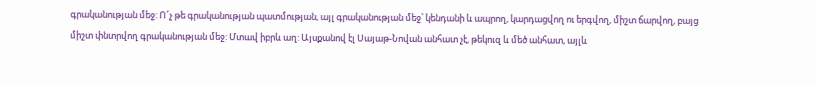գրականության մեջ: Ո՜չ թե գրականության պատմության, այլ գրականության մեջ՝ կենդանի և ապրող, կարդացվող ու երգվող, միշտ ճարվող, բայց միշտ փնտրվող գրականության մեջ: Մտավ իբրև աղ: Այսքանով էլ Սայաթ-Նովան անհատ չէ, թեկուզ և մեծ անհատ, այլև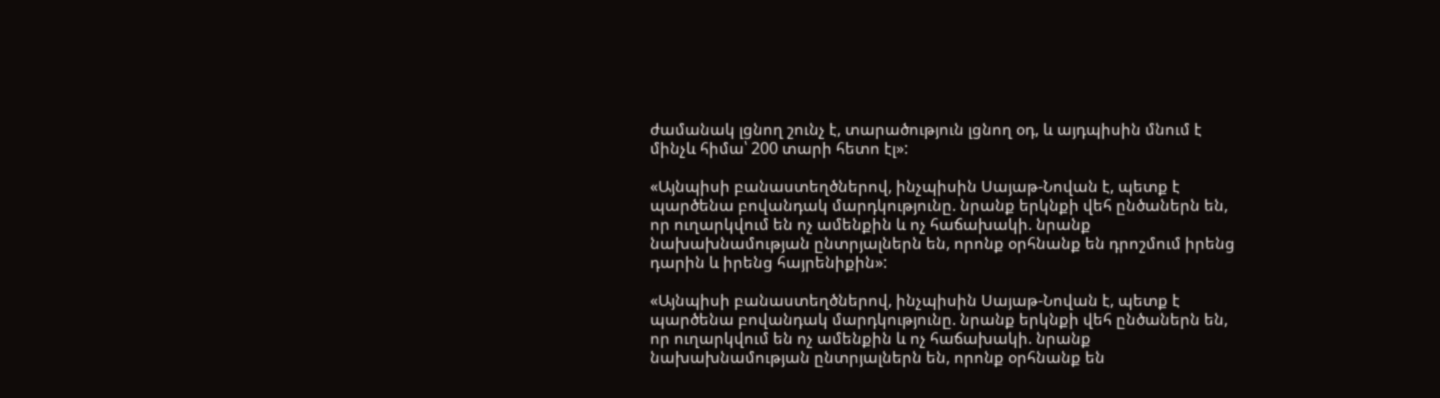ժամանակ լցնող շունչ է, տարածություն լցնող օդ, և այդպիսին մնում է մինչև հիմա՝ 200 տարի հետո էլ»:

«Այնպիսի բանաստեղծներով, ինչպիսին Սայաթ-Նովան է, պետք է պարծենա բովանդակ մարդկությունը. նրանք երկնքի վեհ ընծաներն են, որ ուղարկվում են ոչ ամենքին և ոչ հաճախակի. նրանք նախախնամության ընտրյալներն են, որոնք օրհնանք են դրոշմում իրենց դարին և իրենց հայրենիքին»:

«Այնպիսի բանաստեղծներով, ինչպիսին Սայաթ-Նովան է, պետք է պարծենա բովանդակ մարդկությունը. նրանք երկնքի վեհ ընծաներն են, որ ուղարկվում են ոչ ամենքին և ոչ հաճախակի. նրանք նախախնամության ընտրյալներն են, որոնք օրհնանք են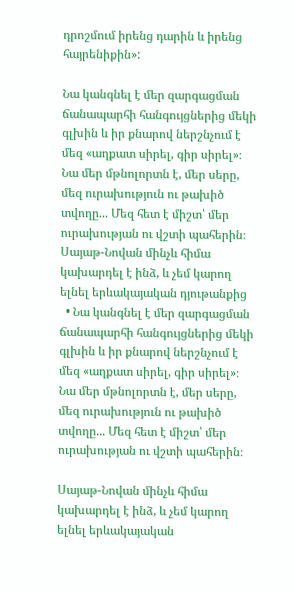դրոշմում իրենց դարին և իրենց հայրենիքին»:

Նա կանգնել է մեր զարգացման ճանապարհի հանգույցներից մեկի գլխին և իր քնարով ներշնչում է մեզ «աղքատ սիրել, գիր սիրել»։ Նա մեր մթնոլորտն է, մեր սերը, մեզ ուրախություն ու թախիծ տվողը... Մեզ հետ է միշտ՝ մեր ուրախության ու վշտի պահերին։ Սայաթ-Նովան մինչև հիմա կախարդել է ինձ, և չեմ կարող ելնել երևակայական դյութանքից
  • Նա կանգնել է մեր զարգացման ճանապարհի հանգույցներից մեկի գլխին և իր քնարով ներշնչում է մեզ «աղքատ սիրել, գիր սիրել»։ Նա մեր մթնոլորտն է, մեր սերը, մեզ ուրախություն ու թախիծ տվողը... Մեզ հետ է միշտ՝ մեր ուրախության ու վշտի պահերին։

Սայաթ-Նովան մինչև հիմա կախարդել է ինձ, և չեմ կարող ելնել երևակայական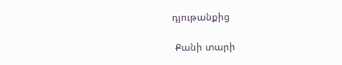դյութանքից

 Քանի տարի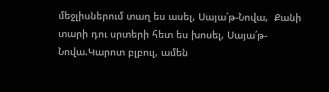մեջլիսներում տաղ ես ասել, Սայա՛թ-Նովա,  Քանի տարի դու սրտերի հետ ես խոսել, Սայա՛թ-Նովա.Կարոտ բլբուլ, ամեն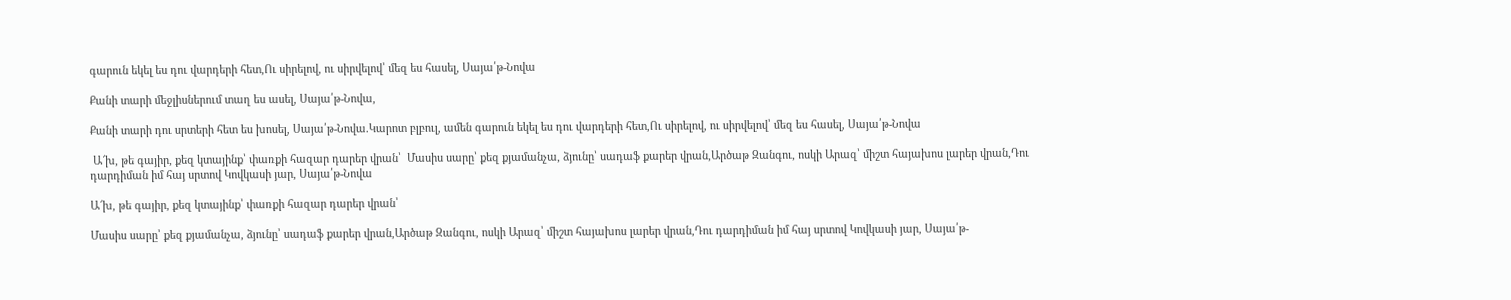գարուն եկել ես դու վարդերի հետ,Ու սիրելով, ու սիրվելով՝ մեզ ես հասել, Սայա՛թ-Նովա

Քանի տարի մեջլիսներում տաղ ես ասել, Սայա՛թ-Նովա,

Քանի տարի դու սրտերի հետ ես խոսել, Սայա՛թ-Նովա.Կարոտ բլբուլ, ամեն գարուն եկել ես դու վարդերի հետ,Ու սիրելով, ու սիրվելով՝ մեզ ես հասել, Սայա՛թ-Նովա

 Ա՜խ, թե գայիր, քեզ կտայինք՝ փառքի հազար դարեր վրան՝  Մասիս սարը՝ քեզ քյամանչա, ձյունը՝ սադաֆ քարեր վրան,Արծաթ Զանգու, ոսկի Արազ՝ միշտ հայախոս լարեր վրան,Դու դարդիման իմ հայ սրտով Կովկասի յար, Սայա՛թ-Նովա

Ա՜խ, թե գայիր, քեզ կտայինք՝ փառքի հազար դարեր վրան՝

Մասիս սարը՝ քեզ քյամանչա, ձյունը՝ սադաֆ քարեր վրան,Արծաթ Զանգու, ոսկի Արազ՝ միշտ հայախոս լարեր վրան,Դու դարդիման իմ հայ սրտով Կովկասի յար, Սայա՛թ-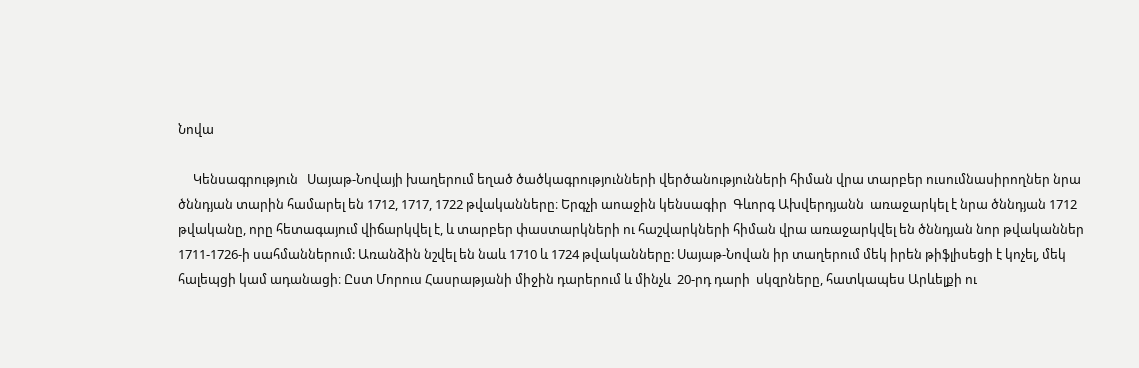Նովա

     Կենսագրություն   Սայաթ-Նովայի խաղերում եղած ծածկագրությունների վերծանությունների հիման վրա տարբեր ուսումնասիրողներ նրա ծննդյան տարին համարել են 1712, 1717, 1722 թվականները։ Երգչի աոաջին կենսագիր  Գևորգ Ախվերդյանն  առաջարկել է նրա ծննդյան 1712 թվականը, որը հետագայում վիճարկվել է, և տարբեր փաստարկների ու հաշվարկների հիման վրա առաջարկվել են ծննդյան նոր թվականներ 1711-1726-ի սահմաններում: Առանձին նշվել են նաև 1710 և 1724 թվականները: Սայաթ-Նովան իր տաղերում մեկ իրեն թիֆլիսեցի է կոչել, մեկ հալեպցի կամ ադանացի։ Ըստ Մորուս Հասրաթյանի միջին դարերում և մինչև  20-րդ դարի  սկզրները, հատկապես Արևելքի ու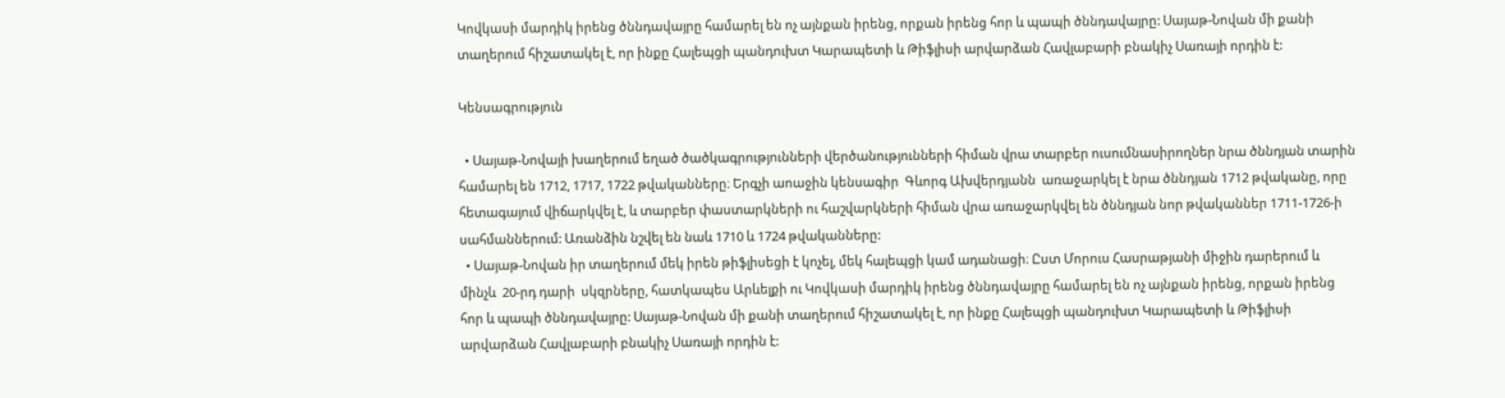Կովկասի մարդիկ իրենց ծննդավայրը համարել են ոչ այնքան իրենց, որքան իրենց հոր և պապի ծննդավայրը: Սայաթ-Նովան մի քանի տաղերում հիշատակել է, որ ինքը Հալեպցի պանդուխտ Կարապետի և Թիֆլիսի արվարձան Հավլաբարի բնակիչ Սառայի որդին է:

Կենսագրություն

  • Սայաթ-Նովայի խաղերում եղած ծածկագրությունների վերծանությունների հիման վրա տարբեր ուսումնասիրողներ նրա ծննդյան տարին համարել են 1712, 1717, 1722 թվականները։ Երգչի աոաջին կենսագիր  Գևորգ Ախվերդյանն  առաջարկել է նրա ծննդյան 1712 թվականը, որը հետագայում վիճարկվել է, և տարբեր փաստարկների ու հաշվարկների հիման վրա առաջարկվել են ծննդյան նոր թվականներ 1711-1726-ի սահմաններում: Առանձին նշվել են նաև 1710 և 1724 թվականները:
  • Սայաթ-Նովան իր տաղերում մեկ իրեն թիֆլիսեցի է կոչել, մեկ հալեպցի կամ ադանացի։ Ըստ Մորուս Հասրաթյանի միջին դարերում և մինչև  20-րդ դարի  սկզրները, հատկապես Արևելքի ու Կովկասի մարդիկ իրենց ծննդավայրը համարել են ոչ այնքան իրենց, որքան իրենց հոր և պապի ծննդավայրը: Սայաթ-Նովան մի քանի տաղերում հիշատակել է, որ ինքը Հալեպցի պանդուխտ Կարապետի և Թիֆլիսի արվարձան Հավլաբարի բնակիչ Սառայի որդին է: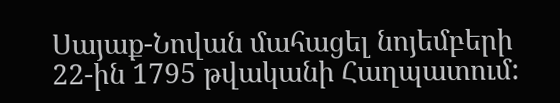Սայաք-Նովան մահացել նոյեմբերի 22-ին 1795 թվականի Հաղպատում: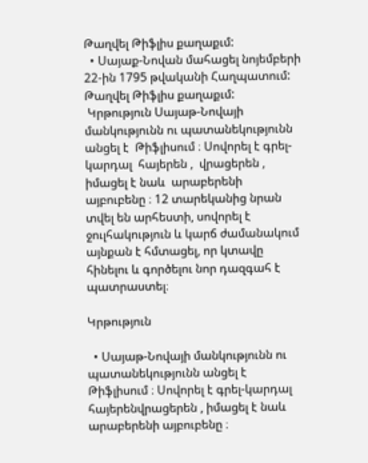Թաղվել Թիֆլիս քաղաքւմ:
  • Սայաք-Նովան մահացել նոյեմբերի 22-ին 1795 թվականի Հաղպատում: Թաղվել Թիֆլիս քաղաքւմ:
 Կրթություն Սայաթ-Նովայի մանկությունն ու պատանեկությունն անցել է  Թիֆլիսում ։ Սովորել է գրել-կարդալ  հայերեն ,  վրացերեն , իմացել է նաև  արաբերենի այբուբենը ։ 12 տարեկանից նրան տվել են արհեստի, սովորել է ջուլհակություն և կարճ ժամանակում այնքան է հմտացել, որ կտավը հինելու և գործելու նոր դազգահ է պատրաստել։

Կրթություն

  • Սայաթ-Նովայի մանկությունն ու պատանեկությունն անցել է  Թիֆլիսում ։ Սովորել է գրել-կարդալ  հայերենվրացերեն , իմացել է նաև  արաբերենի այբուբենը ։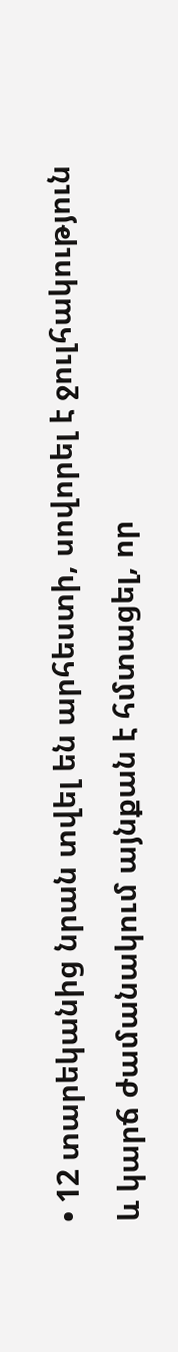• 12 տարեկանից նրան տվել են արհեստի, սովորել է ջուլհակություն և կարճ ժամանակում այնքան է հմտացել, որ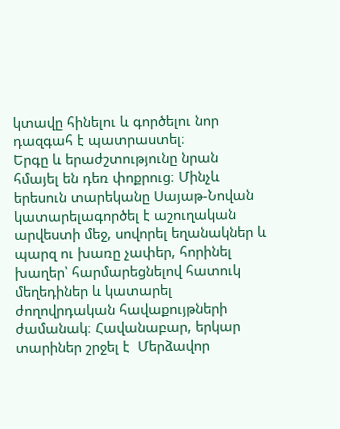կտավը հինելու և գործելու նոր դազգահ է պատրաստել։
Երգը և երաժշտությունը նրան հմայել են դեռ փոքրուց։ Մինչև երեսուն տարեկանը Սայաթ-Նովան կատարելագործել է աշուղական արվեստի մեջ, սովորել եղանակներ և պարզ ու խառը չափեր, հորինել խաղեր՝ հարմարեցնելով հատուկ մեղեդիներ և կատարել ժողովրդական հավաքույթների ժամանակ։ Հավանաբար, երկար տարիներ շրջել է  Մերձավոր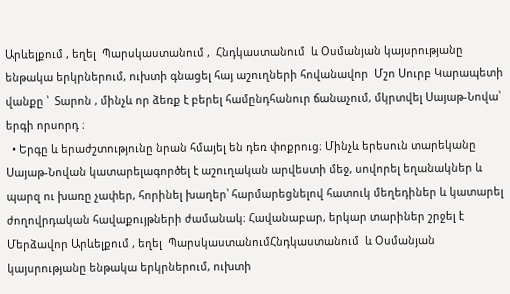Արևելքում , եղել  Պարսկաստանում ,  Հնդկաստանում  և Օսմանյան կայսրությանը ենթակա երկրներում, ուխտի գնացել հայ աշուղների հովանավոր  Մշո Սուրբ Կարապետի վանքը ՝  Տարոն , մինչև որ ձեռք է բերել համընդհանուր ճանաչում, մկրտվել Սայաթ-Նովա՝  երգի որսորդ ։
  • Երգը և երաժշտությունը նրան հմայել են դեռ փոքրուց։ Մինչև երեսուն տարեկանը Սայաթ-Նովան կատարելագործել է աշուղական արվեստի մեջ, սովորել եղանակներ և պարզ ու խառը չափեր, հորինել խաղեր՝ հարմարեցնելով հատուկ մեղեդիներ և կատարել ժողովրդական հավաքույթների ժամանակ։ Հավանաբար, երկար տարիներ շրջել է  Մերձավոր Արևելքում , եղել  ՊարսկաստանումՀնդկաստանում  և Օսմանյան կայսրությանը ենթակա երկրներում, ուխտի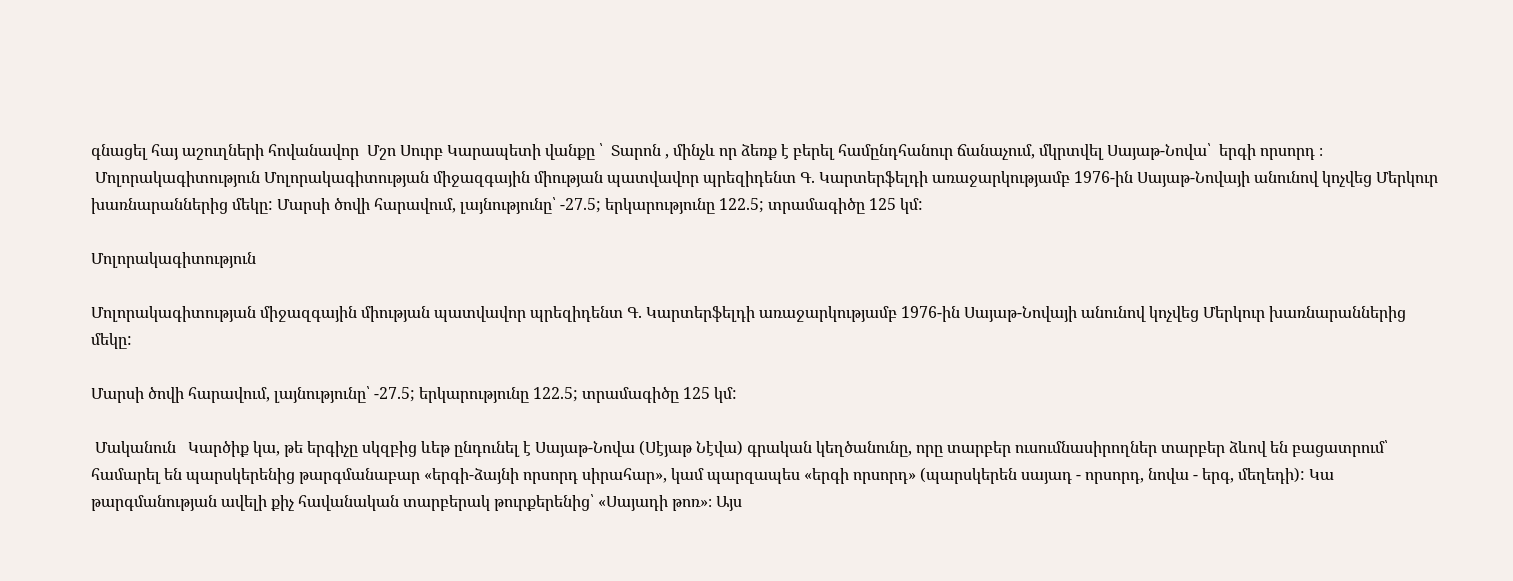գնացել հայ աշուղների հովանավոր  Մշո Սուրբ Կարապետի վանքը ՝  Տարոն , մինչև որ ձեռք է բերել համընդհանուր ճանաչում, մկրտվել Սայաթ-Նովա՝  երգի որսորդ ։
 Մոլորակագիտություն Մոլորակագիտության միջազգային միության պատվավոր պրեզիդենտ Գ. Կարտերֆելդի առաջարկությամբ 1976-ին Սայաթ-Նովայի անունով կոչվեց Մերկուր խառնարաններից մեկը: Մարսի ծովի հարավում, լայնությունը՝ -27.5; երկարությունը 122.5; տրամագիծը 125 կմ:

Մոլորակագիտություն

Մոլորակագիտության միջազգային միության պատվավոր պրեզիդենտ Գ. Կարտերֆելդի առաջարկությամբ 1976-ին Սայաթ-Նովայի անունով կոչվեց Մերկուր խառնարաններից մեկը:

Մարսի ծովի հարավում, լայնությունը՝ -27.5; երկարությունը 122.5; տրամագիծը 125 կմ:

 Մականուն   Կարծիք կա, թե երգիչը սկզբից ևեթ ընդունել է Սայաթ-Նովա (Սէյաթ Նէվա) գրական կեղծանունը, որը տարբեր ուսումնասիրողներ տարբեր ձևով են բացատրում՝ համարել են պարսկերենից թարգմանաբար «երգի-ձայնի որսորդ սիրահար», կամ պարզապես «երգի որսորդ» (պարսկերեն սայադ - որսորդ, նովա - երգ, մեղեդի): Կա թարգմանության ավելի քիչ հավանական տարբերակ թուրքերենից՝ «Սայադի թոռ»։ Այս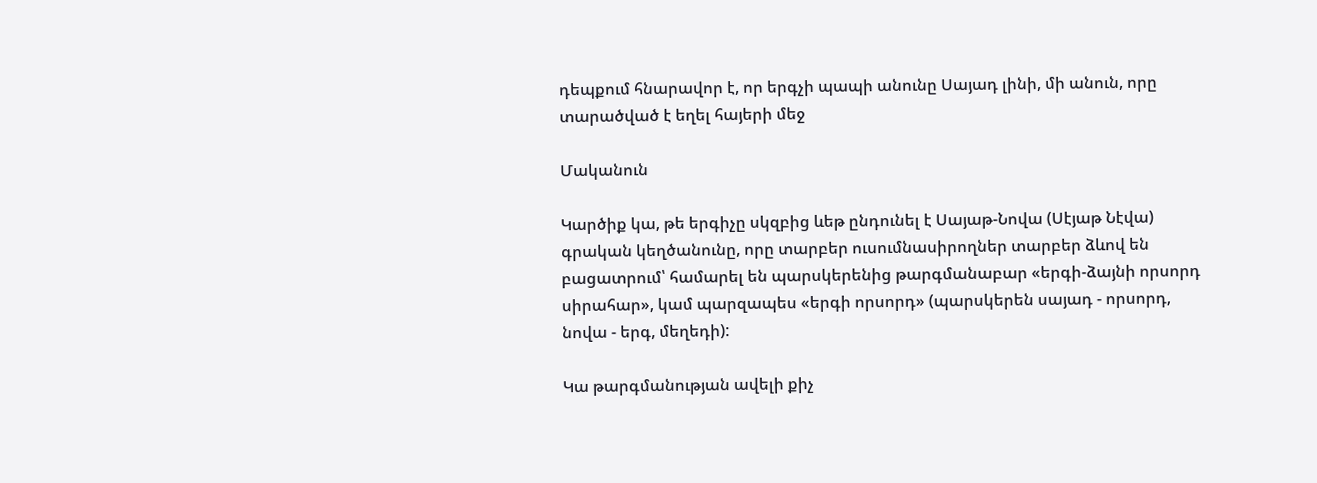դեպքում հնարավոր է, որ երգչի պապի անունը Սայադ լինի, մի անուն, որը տարածված է եղել հայերի մեջ

Մականուն

Կարծիք կա, թե երգիչը սկզբից ևեթ ընդունել է Սայաթ-Նովա (Սէյաթ Նէվա) գրական կեղծանունը, որը տարբեր ուսումնասիրողներ տարբեր ձևով են բացատրում՝ համարել են պարսկերենից թարգմանաբար «երգի-ձայնի որսորդ սիրահար», կամ պարզապես «երգի որսորդ» (պարսկերեն սայադ - որսորդ, նովա - երգ, մեղեդի):

Կա թարգմանության ավելի քիչ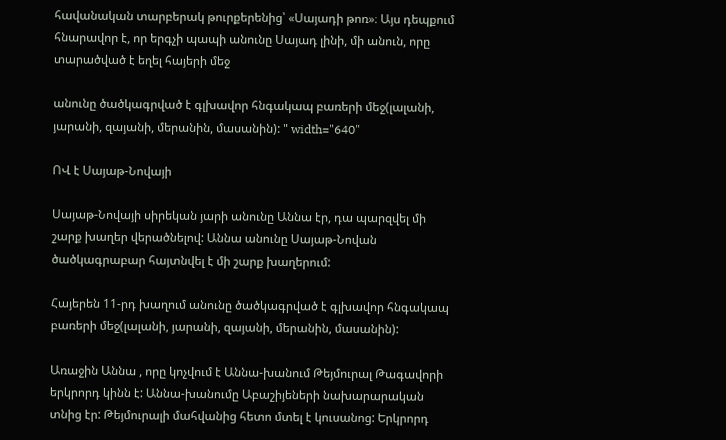հավանական տարբերակ թուրքերենից՝ «Սայադի թոռ»։ Այս դեպքում հնարավոր է, որ երգչի պապի անունը Սայադ լինի, մի անուն, որը տարածված է եղել հայերի մեջ

անունը ծածկագրված է գլխավոր հնգակապ բառերի մեջ(լալանի, յարանի, զայանի, մերանին, մասանին): " width="640"

ՈՎ է Սայաթ-Նովայի

Սայաթ-Նովայի սիրեկան յարի անունը Աննա էր, դա պարզվել մի շարք խաղեր վերածնելով: Աննա անունը Սայաթ-Նովան ծածկագրաբար հայտնվել է մի շարք խաղերում:

Հայերեն 11-րդ խաղում անունը ծածկագրված է գլխավոր հնգակապ բառերի մեջ(լալանի, յարանի, զայանի, մերանին, մասանին):

Առաջին Աննա , որը կոչվում է Աննա-խանում Թեյմուրալ Թագավորի երկրորդ կինն է: Աննա-խանումը Աբաշիյեների նախարարական տնից էր: Թեյմուրալի մահվանից հետո մտել է կուսանոց: Երկրորդ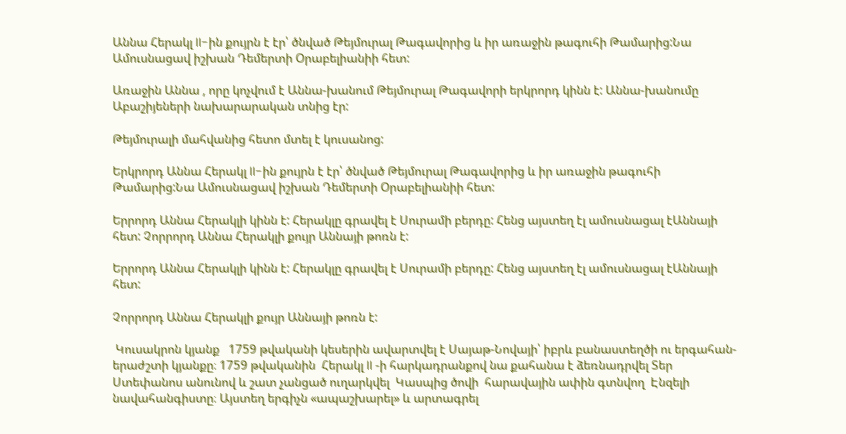Աննա Հերակլ II-ին քույրն է էր՝ ծնված Թեյմուրալ Թագավորից և իր առաջին թագուհի Թամարից:Նա Ամուսնացավ իշխան Դեմերտի Օրաբելիանիի հետ:

Առաջին Աննա , որը կոչվում է Աննա-խանում Թեյմուրալ Թագավորի երկրորդ կինն է: Աննա-խանումը Աբաշիյեների նախարարական տնից էր:

Թեյմուրալի մահվանից հետո մտել է կուսանոց:

Երկրորդ Աննա Հերակլ II-ին քույրն է էր՝ ծնված Թեյմուրալ Թագավորից և իր առաջին թագուհի Թամարից:Նա Ամուսնացավ իշխան Դեմերտի Օրաբելիանիի հետ:

Երրորդ Աննա Հերակլի կինն է: Հերակլը գրավել է Սուրամի բերդը: Հենց այստեղ էլ ամուսնացալ էԱննայի հետ: Չորրորդ Աննա Հերակլի քույր Աննայի թոռն է:

Երրորդ Աննա Հերակլի կինն է: Հերակլը գրավել է Սուրամի բերդը: Հենց այստեղ էլ ամուսնացալ էԱննայի հետ:

Չորրորդ Աննա Հերակլի քույր Աննայի թոռն է:

 Կուսակրոն կյանք   1759 թվականի կեսերին ավարտվել է Սայաթ-Նովայի՝ իբրև բանաստեղծի ու երգահան-երաժշտի կյանքը։ 1759 թվականին  Հերակլ II -ի հարկադրանքով նա քահանա է ձեռնադրվել Տեր Ստեփանոս անունով և շատ չանցած ուղարկվել  Կասպից ծովի  հարավային ափին գտնվող  Էնզելի  նավահանգիստը։ Այստեղ երգիչն «ապաշխարել» և արտագրել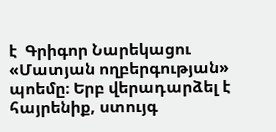է  Գրիգոր Նարեկացու  «Մատյան ողբերգության» պոեմը։ Երբ վերադարձել է հայրենիք, ստույգ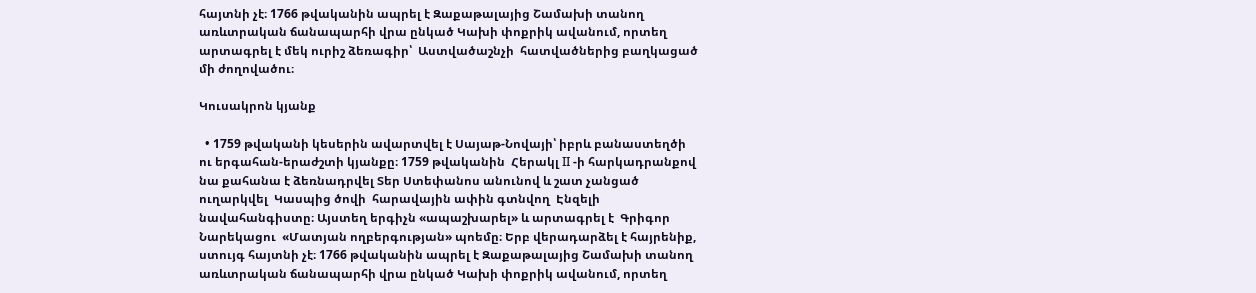հայտնի չէ։ 1766 թվականին ապրել է Զաքաթալայից Շամախի տանող առևտրական ճանապարհի վրա ընկած Կախի փոքրիկ ավանում, որտեղ արտագրել է մեկ ուրիշ ձեռագիր՝  Աստվածաշնչի  հատվածներից բաղկացած մի ժողովածու։

Կուսակրոն կյանք

  • 1759 թվականի կեսերին ավարտվել է Սայաթ-Նովայի՝ իբրև բանաստեղծի ու երգահան-երաժշտի կյանքը։ 1759 թվականին  Հերակլ II -ի հարկադրանքով նա քահանա է ձեռնադրվել Տեր Ստեփանոս անունով և շատ չանցած ուղարկվել  Կասպից ծովի  հարավային ափին գտնվող  Էնզելի  նավահանգիստը։ Այստեղ երգիչն «ապաշխարել» և արտագրել է  Գրիգոր Նարեկացու  «Մատյան ողբերգության» պոեմը։ Երբ վերադարձել է հայրենիք, ստույգ հայտնի չէ։ 1766 թվականին ապրել է Զաքաթալայից Շամախի տանող առևտրական ճանապարհի վրա ընկած Կախի փոքրիկ ավանում, որտեղ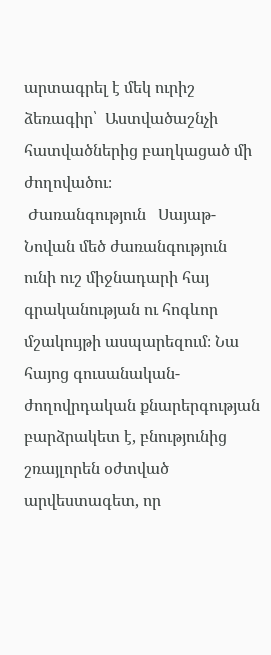արտագրել է մեկ ուրիշ ձեռագիր՝  Աստվածաշնչի  հատվածներից բաղկացած մի ժողովածու։
 Ժառանգություն   Սայաթ-Նովան մեծ ժառանգություն ունի ուշ միջնադարի հայ գրականության ու հոգևոր մշակույթի ասպարեզում։ Նա հայոց գուսանական-ժողովրդական քնարերգության բարձրակետ է, բնությունից շռայլորեն օժտված արվեստագետ, որ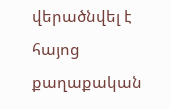վերածնվել է հայոց քաղաքական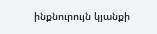ինքնուրույն կյանքի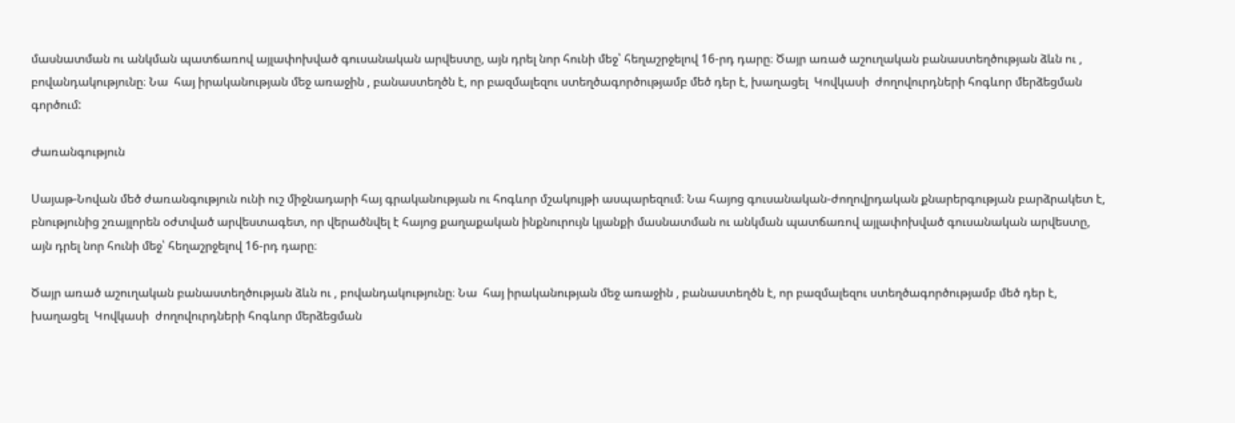մասնատման ու անկման պատճառով այլափոխված գուսանական արվեստը, այն դրել նոր հունի մեջ՝ հեղաշրջելով 16-րդ դարը։ Ծայր առած աշուղական բանաստեղծության ձևն ու , բովանդակությունը։ Նա  հայ իրականության մեջ առաջին , բանաստեղծն է, որ բազմալեզու ստեղծագործությամբ մեծ դեր է, խաղացել  Կովկասի  ժողովուրդների հոգևոր մերձեցման գործում:

Ժառանգություն

Սայաթ-Նովան մեծ ժառանգություն ունի ուշ միջնադարի հայ գրականության ու հոգևոր մշակույթի ասպարեզում։ Նա հայոց գուսանական-ժողովրդական քնարերգության բարձրակետ է, բնությունից շռայլորեն օժտված արվեստագետ, որ վերածնվել է հայոց քաղաքական ինքնուրույն կյանքի մասնատման ու անկման պատճառով այլափոխված գուսանական արվեստը, այն դրել նոր հունի մեջ՝ հեղաշրջելով 16-րդ դարը։

Ծայր առած աշուղական բանաստեղծության ձևն ու , բովանդակությունը։ Նա  հայ իրականության մեջ առաջին , բանաստեղծն է, որ բազմալեզու ստեղծագործությամբ մեծ դեր է, խաղացել  Կովկասի  ժողովուրդների հոգևոր մերձեցման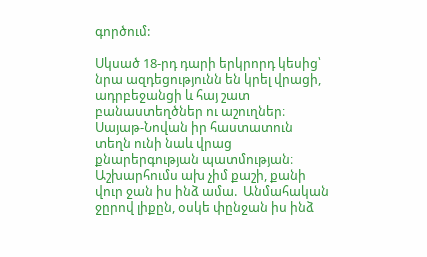գործում:

Սկսած 18-րդ դարի երկրորդ կեսից՝ նրա ազդեցությունն են կրել վրացի, ադրբեջանցի և հայ շատ բանաստեղծներ ու աշուղներ։ Սայաթ-Նովան իր հաստատուն տեղն ունի նաև վրաց քնարերգության պատմության։  Աշխարհումս ախ չիմ քաշի, քանի վուր ջան իս ինձ ամա.  Անմահական ջըրով լիքըն, օսկե փընջան իս ինձ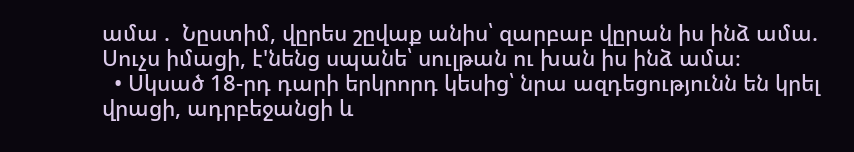ամա .  Նըստիմ, վըրես շըվաք անիս՝ զարբաբ վըրան իս ինձ ամա.  Սուչս իմացի, է'նենց սպանե՝ սուլթան ու խան իս ինձ ամա։
  • Սկսած 18-րդ դարի երկրորդ կեսից՝ նրա ազդեցությունն են կրել վրացի, ադրբեջանցի և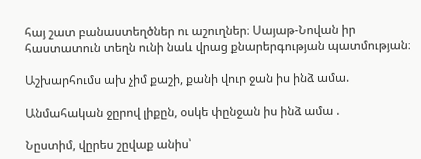հայ շատ բանաստեղծներ ու աշուղներ։ Սայաթ-Նովան իր հաստատուն տեղն ունի նաև վրաց քնարերգության պատմության։

Աշխարհումս ախ չիմ քաշի, քանի վուր ջան իս ինձ ամա.

Անմահական ջըրով լիքըն, օսկե փընջան իս ինձ ամա .

Նըստիմ, վըրես շըվաք անիս՝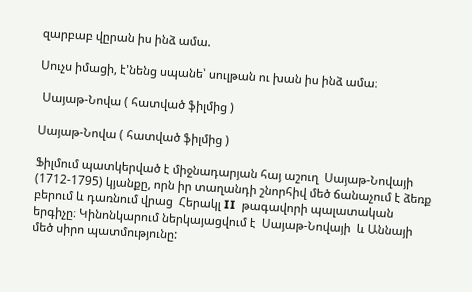զարբաբ վըրան իս ինձ ամա.

Սուչս իմացի, է'նենց սպանե՝ սուլթան ու խան իս ինձ ամա։

 Սայաթ-Նովա ( հատված ֆիլմից )

Սայաթ-Նովա ( հատված ֆիլմից )

Ֆիլմում պատկերված է միջնադարյան հայ աշուղ  Սայաթ-Նովայի  (1712-1795) կյանքը, որն իր տաղանդի շնորհիվ մեծ ճանաչում է ձեռք բերում և դառնում վրաց  Հերակլ II  թագավորի պալատական երգիչը։ Կինոնկարում ներկայացվում է  Սայաթ-Նովայի  և Աննայի մեծ սիրո պատմությունը: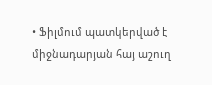• Ֆիլմում պատկերված է միջնադարյան հայ աշուղ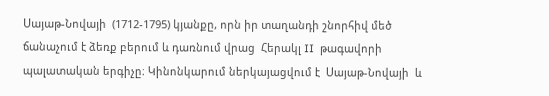Սայաթ-Նովայի  (1712-1795) կյանքը, որն իր տաղանդի շնորհիվ մեծ ճանաչում է ձեռք բերում և դառնում վրաց  Հերակլ II  թագավորի պալատական երգիչը։ Կինոնկարում ներկայացվում է  Սայաթ-Նովայի  և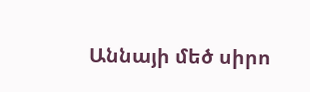Աննայի մեծ սիրո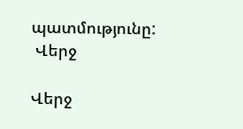պատմությունը:
 Վերջ

Վերջ